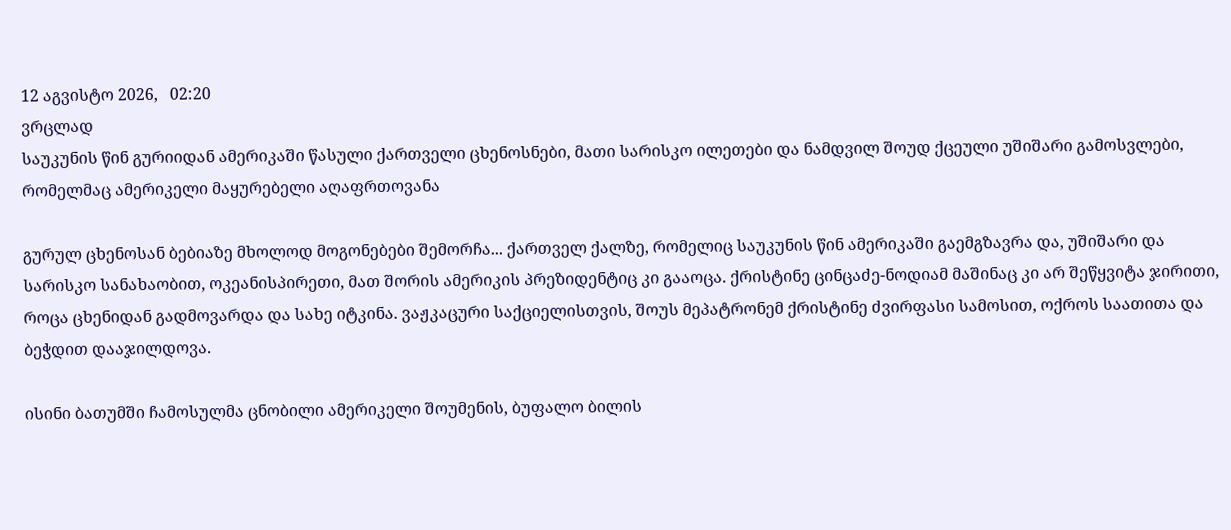12 აგვისტო 2026,   02:20
ვრცლად
საუკუნის წინ გურიიდან ამერიკაში წასული ქართველი ცხენოსნები, მათი სარისკო ილეთები და ნამდვილ შოუდ ქცეული უშიშარი გამოსვლები, რომელმაც ამერიკელი მაყურებელი აღაფრთოვანა

გურულ ცხენოსან ბებიაზე მხოლოდ მოგონებები შემორჩა... ქართველ ქალზე, რომელიც საუკუნის წინ ამერიკაში გაემგზავრა და, უშიშარი და სარისკო სანახაობით, ოკეანისპირეთი, მათ შორის ამერიკის პრეზიდენტიც კი გააოცა. ქრისტინე ცინცაძე-ნოდიამ მაშინაც კი არ შეწყვიტა ჯირითი, როცა ცხენიდან გადმოვარდა და სახე იტკინა. ვაჟკაცური საქციელისთვის, შოუს მეპატრონემ ქრისტინე ძვირფასი სამოსით, ოქროს საათითა და ბეჭდით დააჯილდოვა.

ისინი ბათუმში ჩამოსულმა ცნობილი ამერიკელი შოუმენის, ბუფალო ბილის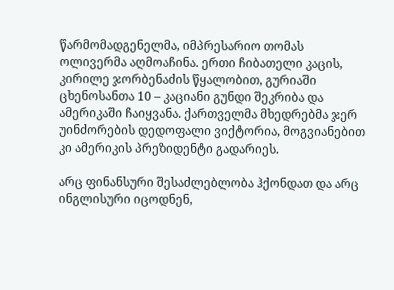წარმომადგენელმა, იმპრესარიო თომას ოლივერმა აღმოაჩინა. ერთი ჩიბათელი კაცის, კირილე ჯორბენაძის წყალობით, გურიაში ცხენოსანთა 10 – კაციანი გუნდი შეკრიბა და ამერიკაში ჩაიყვანა. ქართველმა მხედრებმა ჯერ უინძორების დედოფალი ვიქტორია, მოგვიანებით კი ამერიკის პრეზიდენტი გადარიეს.

არც ფინანსური შესაძლებლობა ჰქონდათ და არც ინგლისური იცოდნენ,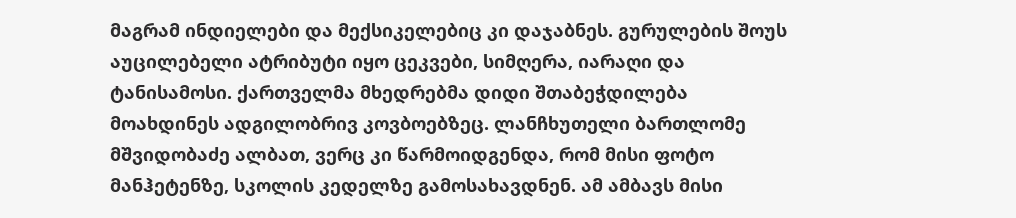მაგრამ ინდიელები და მექსიკელებიც კი დაჯაბნეს. გურულების შოუს აუცილებელი ატრიბუტი იყო ცეკვები, სიმღერა, იარაღი და ტანისამოსი. ქართველმა მხედრებმა დიდი შთაბეჭდილება მოახდინეს ადგილობრივ კოვბოებზეც. ლანჩხუთელი ბართლომე მშვიდობაძე ალბათ, ვერც კი წარმოიდგენდა, რომ მისი ფოტო მანჰეტენზე, სკოლის კედელზე გამოსახავდნენ. ამ ამბავს მისი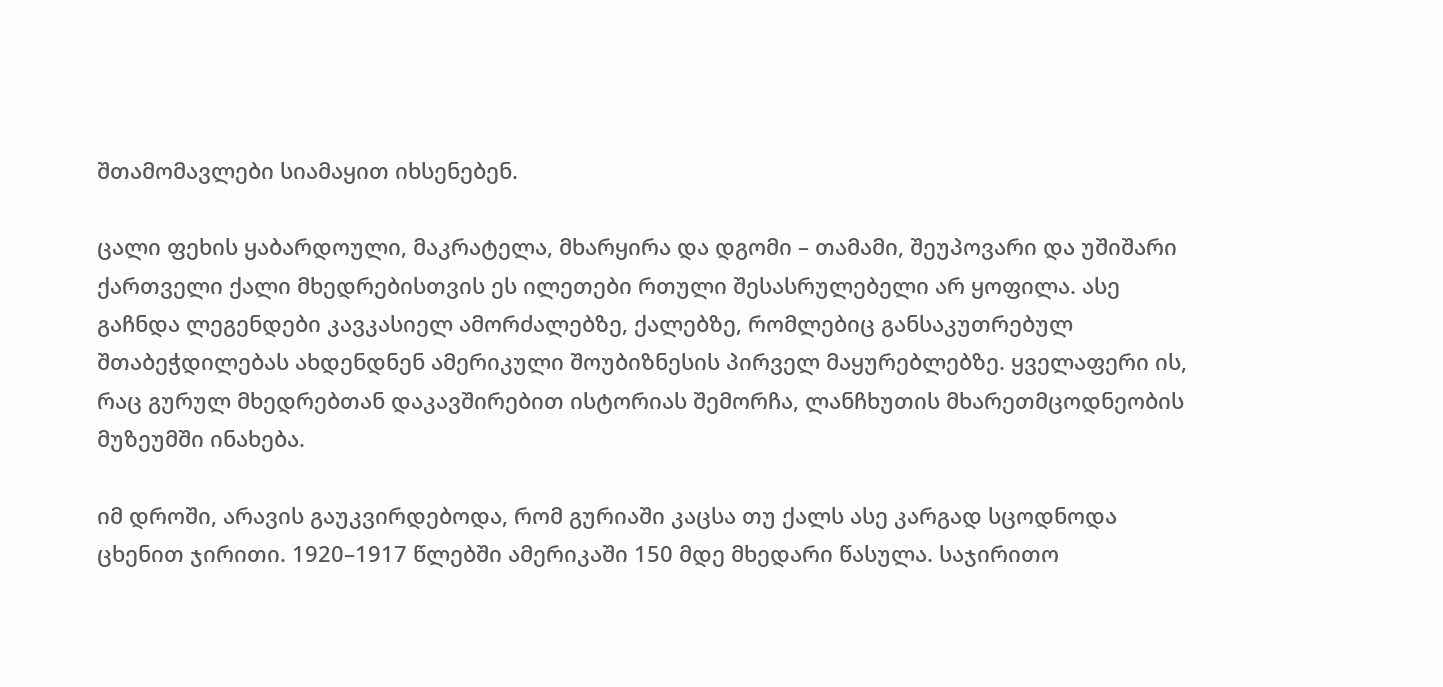შთამომავლები სიამაყით იხსენებენ.

ცალი ფეხის ყაბარდოული, მაკრატელა, მხარყირა და დგომი – თამამი, შეუპოვარი და უშიშარი ქართველი ქალი მხედრებისთვის ეს ილეთები რთული შესასრულებელი არ ყოფილა. ასე გაჩნდა ლეგენდები კავკასიელ ამორძალებზე, ქალებზე, რომლებიც განსაკუთრებულ შთაბეჭდილებას ახდენდნენ ამერიკული შოუბიზნესის პირველ მაყურებლებზე. ყველაფერი ის, რაც გურულ მხედრებთან დაკავშირებით ისტორიას შემორჩა, ლანჩხუთის მხარეთმცოდნეობის მუზეუმში ინახება.

იმ დროში, არავის გაუკვირდებოდა, რომ გურიაში კაცსა თუ ქალს ასე კარგად სცოდნოდა ცხენით ჯირითი. 1920–1917 წლებში ამერიკაში 150 მდე მხედარი წასულა. საჯირითო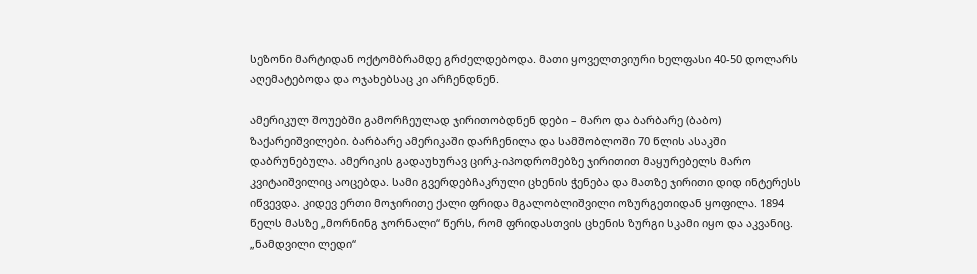სეზონი მარტიდან ოქტომბრამდე გრძელდებოდა. მათი ყოველთვიური ხელფასი 40-50 დოლარს აღემატებოდა და ოჯახებსაც კი არჩენდნენ.

ამერიკულ შოუებში გამორჩეულად ჯირითობდნენ დები – მარო და ბარბარე (ბაბო) ზაქარეიშვილები. ბარბარე ამერიკაში დარჩენილა და სამშობლოში 70 წლის ასაკში დაბრუნებულა. ამერიკის გადაუხურავ ცირკ-იპოდრომებზე ჯირითით მაყურებელს მარო კვიტაიშვილიც აოცებდა. სამი გვერდებჩაკრული ცხენის ჭენება და მათზე ჯირითი დიდ ინტერესს იწვევდა. კიდევ ერთი მოჯირითე ქალი ფრიდა მგალობლიშვილი ოზურგეთიდან ყოფილა. 1894 წელს მასზე „მორნინგ ჯორნალი“ წერს, რომ ფრიდასთვის ცხენის ზურგი სკამი იყო და აკვანიც. „ნამდვილი ლედი“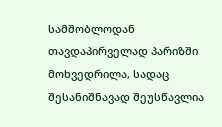სამშობლოდან თავდაპირველად პარიზში მოხვედრილა, სადაც შესანიშნავად შეუსწავლია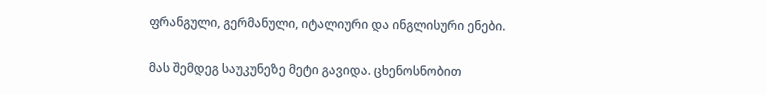ფრანგული, გერმანული, იტალიური და ინგლისური ენები.

მას შემდეგ საუკუნეზე მეტი გავიდა. ცხენოსნობით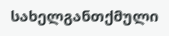სახელგანთქმული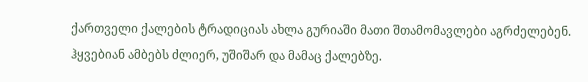ქართველი ქალების ტრადიციას ახლა გურიაში მათი შთამომავლები აგრძელებენ. ჰყვებიან ამბებს ძლიერ, უშიშარ და მამაც ქალებზე.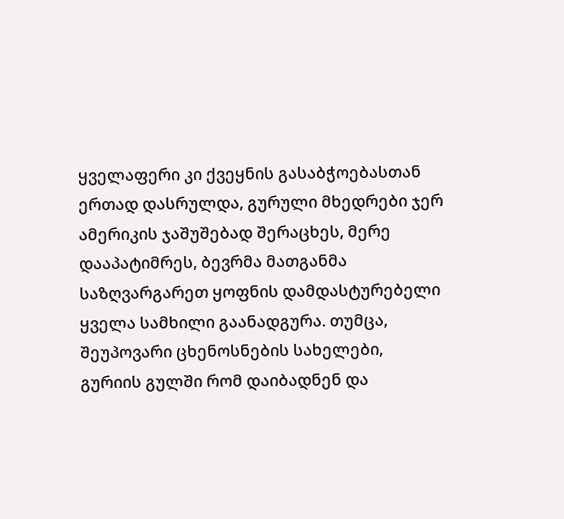ყველაფერი კი ქვეყნის გასაბჭოებასთან ერთად დასრულდა, გურული მხედრები ჯერ ამერიკის ჯაშუშებად შერაცხეს, მერე დააპატიმრეს, ბევრმა მათგანმა საზღვარგარეთ ყოფნის დამდასტურებელი ყველა სამხილი გაანადგურა. თუმცა, შეუპოვარი ცხენოსნების სახელები, გურიის გულში რომ დაიბადნენ და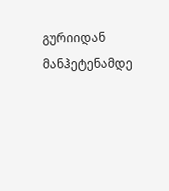გურიიდან მანჰეტენამდე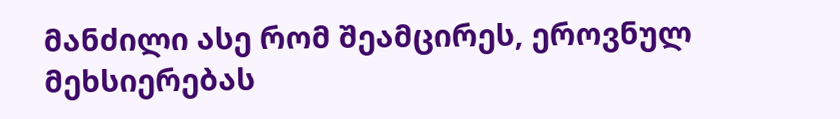მანძილი ასე რომ შეამცირეს, ეროვნულ მეხსიერებას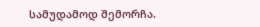სამუდამოდ შემორჩა.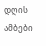დღის ამბები